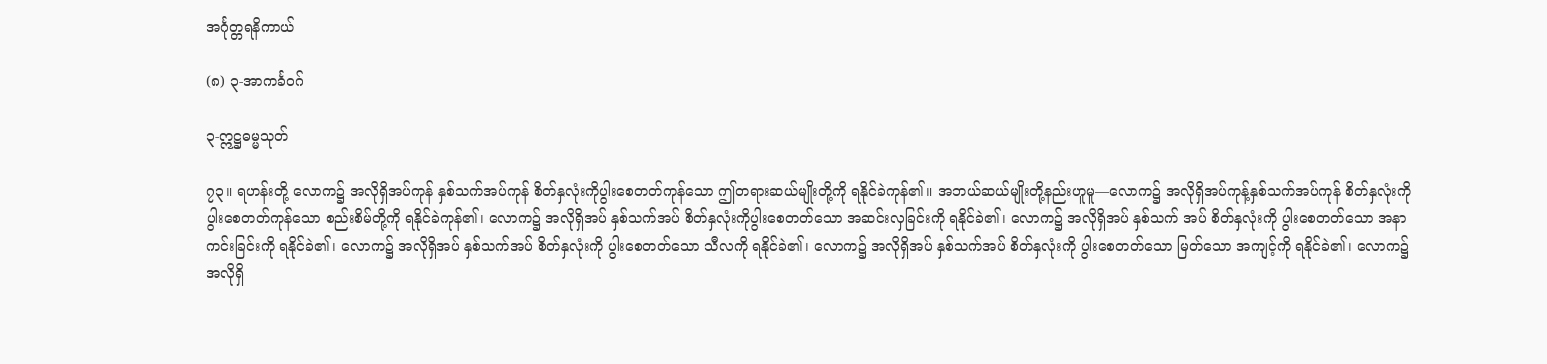အင်္ဂုတ္တရနိကာယ်

(၈) ၃-အာကင်္ခဝဂ်

၃-ဣဋ္ဌဓမ္မသုတ်

၇၃။ ရဟန်းတို့ လောက၌ အလိုရှိအပ်ကုန် နှစ်သက်အပ်ကုန် စိတ်နှလုံးကိုပွါးစေတတ်ကုန်သော ဤတရားဆယ်မျိုးတို့ကို ရနိုင်ခဲကုန်၏။ အဘယ်ဆယ်မျိုးတို့နည်းဟူမူ—လောက၌ အလိုရှိအပ်ကုန့်နှစ်သက်အပ်ကုန် စိတ်နှလုံးကိုပွါးစေတတ်ကုန်သော စည်းစိမ်တို့ကို ရနိုင်ခဲကုန်၏၊ လောက၌ အလိုရှိအပ် နှစ်သက်အပ် စိတ်နှလုံးကိုပွါးစေတတ်သော အဆင်းလှခြင်းကို ရနိုင်ခဲ၏၊ လောက၌ အလိုရှိအပ် နှစ်သက် အပ် စိတ်နှလုံးကို ပွါးစေတတ်သော အနာကင်းခြင်းကို ရနိုင်ခဲ၏၊ လောက၌ အလိုရှိအပ် နှစ်သက်အပ် စိတ်နှလုံးကို ပွါးစေတတ်သော သီလကို ရနိုင်ခဲ၏၊ လောက၌ အလိုရှိအပ် နှစ်သက်အပ် စိတ်နှလုံးကို ပွါးစေတတ်သော မြတ်သော အကျင့်ကို ရနိုင်ခဲ၏၊ လောက၌ အလိုရှိ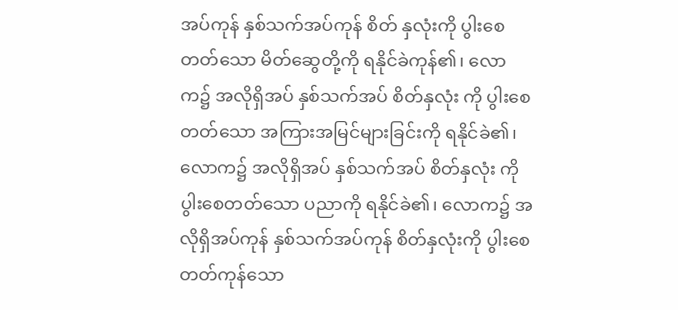အပ်ကုန် နှစ်သက်အပ်ကုန် စိတ် နှလုံးကို ပွါးစေတတ်သော မိတ်ဆွေတို့ကို ရနိုင်ခဲကုန်၏၊ လောက၌ အလိုရှိအပ် နှစ်သက်အပ် စိတ်နှလုံး ကို ပွါးစေတတ်သော အကြားအမြင်များခြင်းကို ရနိုင်ခဲ၏၊ လောက၌ အလိုရှိအပ် နှစ်သက်အပ် စိတ်နှလုံး ကို ပွါးစေတတ်သော ပညာကို ရနိုင်ခဲ၏၊ လောက၌ အလိုရှိအပ်ကုန် နှစ်သက်အပ်ကုန် စိတ်နှလုံးကို ပွါးစေတတ်ကုန်သော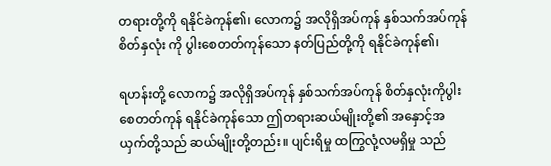တရားတို့ကို ရနိုင်ခဲကုန်၏၊ လောက၌ အလိုရှိအပ်ကုန် နှစ်သက်အပ်ကုန် စိတ်နှလုံး ကို ပွါးစေတတ်ကုန်သော နတ်ပြည်တို့ကို ရနိုင်ခဲကုန်၏၊

ရဟန်းတို့ လောက၌ အလိုရှိအပ်ကုန် နှစ်သက်အပ်ကုန် စိတ်နှလုံးကိုပွါးစေတတ်ကုန် ရနိုင်ခဲကုန်သော ဤတရားဆယ်မျိုးတို့၏ အနှောင့်အယှက်တို့သည် ဆယ်မျိုးတို့တည်း။ ပျင်းရိမှု ထကြွလုံ့လမရှိမှု သည်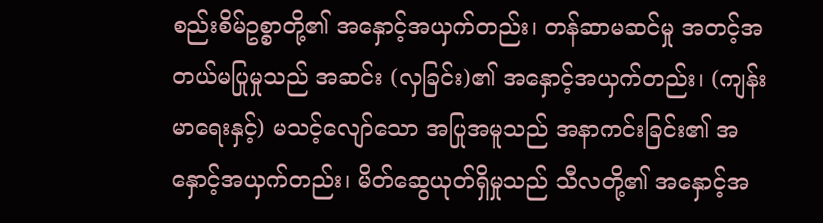စည်းစိမ်ဥစ္စာတို့၏ အနှောင့်အယှက်တည်း၊ တန်ဆာမဆင်မှု အတင့်အတယ်မပြုမှုသည် အဆင်း (လှခြင်း)၏ အနှောင့်အယှက်တည်း၊ (ကျန်းမာရေးနှင့်) မသင့်လျော်သော အပြုအမူသည် အနာကင်းခြင်း၏ အနှောင့်အယှက်တည်း၊ မိတ်ဆွေယုတ်ရှိမှုသည် သီလတို့၏ အနှောင့်အ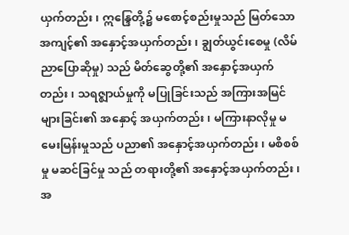ယှက်တည်း၊ ဣန္ဒြေတို့၌ မစောင့်စည်းမှုသည် မြတ်သောအကျင့်၏ အနှောင့်အယှက်တည်း၊ ချွတ်ယွင်းစေမှု (လိမ်ညာပြောဆိုမှု) သည် မိတ်ဆွေတို့၏ အနှောင့်အယှက်တည်း၊ သရဇ္ဈာယ်မှုကို မပြုခြင်းသည် အကြားအမြင်များခြင်း၏ အနှောင့် အယှက်တည်း၊ မကြားနာလိုမှု မမေးမြန်းမှုသည် ပညာ၏ အနှောင့်အယှက်တည်း၊ မစိစစ်မှု မဆင်ခြင်မှု သည် တရားတို့၏ အနှောင့်အယှက်တည်း၊ အ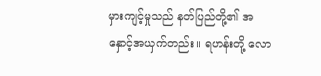မှားကျင့်မှုသည် နတ်ပြည်တို့၏ အနှောင့်အယှက်တည်း။ ရဟန်းတို့ လော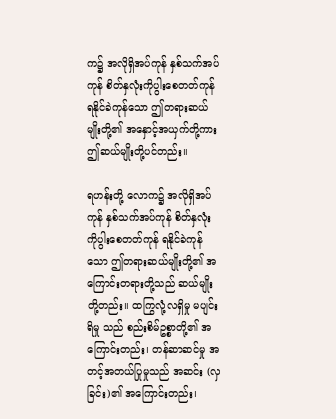က၌ အလိုရှိအပ်ကုန် နှစ်သက်အပ်ကုန် စိတ်နှလုံးကိုပွါးစေတတ်ကုန် ရနိုင်ခဲကုန်သော ဤတရားဆယ်မျိုးတို့၏ အနှောင့်အယှက်တို့ကား ဤဆယ်မျိုးတို့ပင်တည်း။

ရဟန်းတို့ လောက၌ အလိုရှိအပ်ကုန် နှစ်သက်အပ်ကုန် စိတ်နှလုံးကိုပွါးစေတတ်ကုန် ရနိုင်ခဲကုန်သော ဤတရားဆယ်မျိုးတို့၏ အကြောင်းတရားတို့သည် ဆယ်မျိုးတို့တည်း။ ထကြွလုံ့လရှိမှု မပျင်းရိမှု သည် စည်းစိမ်ဥစ္စာတို့၏ အကြောင်းတည်း၊ တန်ဆာဆင်မှု အတင့်အတယ်ပြုမှုသည် အဆင်း (လှခြင်း)၏ အကြောင်းတည်း၊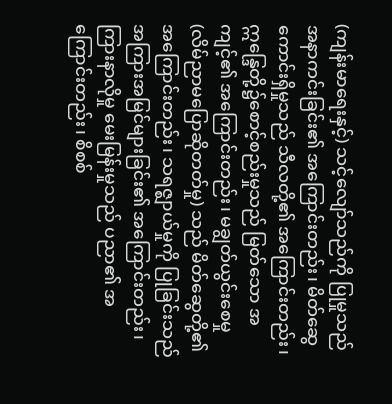(ကျန်းမာရေးနှင့်) သင့်လျော်သည်ကို ပြုမှုသည် အနာကင်းခြင်း၏ အကြောင်းတည်း၊ မိတ်ဆွေကောင်းရှိမှုသည် သီလတို့၏ အကြောင်းတည်း၊ ဣန္ဒြေတို့၌စောင့်စည်းမှုသည် မြတ်သော အကျင့်၏ အကြောင်းတည်း၊ မချွတ်ယွင်းစေမှု (လိမ်ညာမပြောဆိုတတ်မှု) သည် မိတ်ဆွေတို့၏ အကြောင်းတည်း၊ သရဇ္ဈာယ်မှုကို ပြုခြင်းသည် အကြားအမြင်များခြင်း၏ အကြောင်းတည်း၊ ကြားနာလိုမှု မေးမြန်းမှုသည် ပညာ၏ အကြောင်းတည်း၊ စိစစ်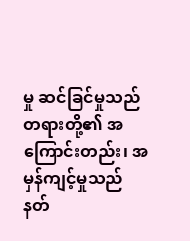မှု ဆင်ခြင်မှုသည် တရားတို့၏ အကြောင်းတည်း၊ အမှန်ကျင့်မှုသည် နတ်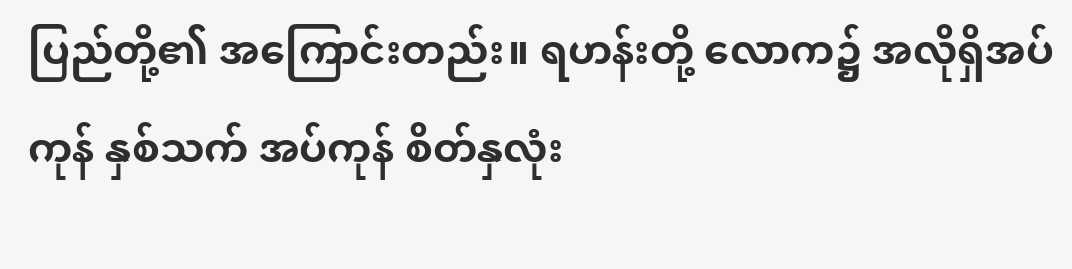ပြည်တို့၏ အကြောင်းတည်း။ ရဟန်းတို့ လောက၌ အလိုရှိအပ်ကုန် နှစ်သက် အပ်ကုန် စိတ်နှလုံး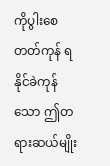ကိုပွါးစေတတ်ကုန် ရနိုင်ခဲကုန်သော ဤတရားဆယ်မျိုး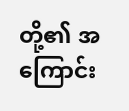တို့၏ အကြောင်း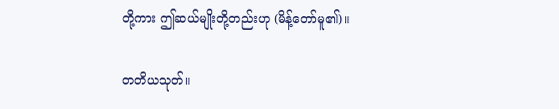တို့ကား ဤဆယ်မျိုးတို့တည်းဟု (မိန့်တော်မူ၏)။

တတိယသုတ်။